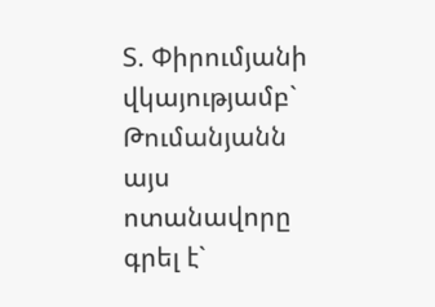Տ. Փիրումյանի վկայությամբ` Թումանյանն այս ոտանավորը գրել է`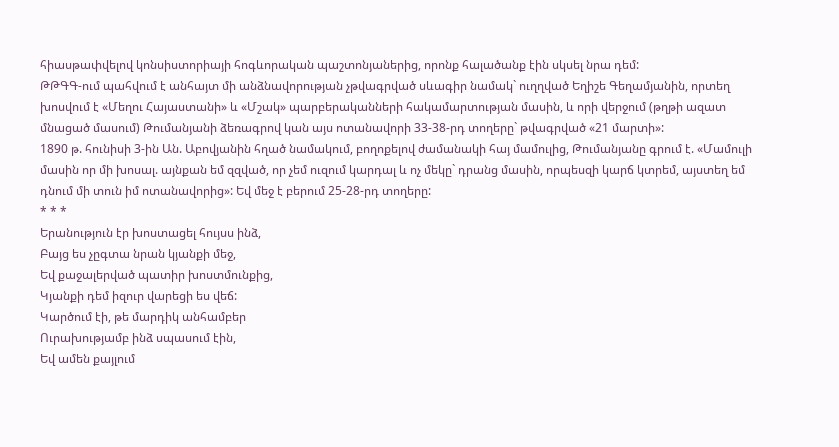հիասթափվելով կոնսիստորիայի հոգևորական պաշտոնյաներից, որոնք հալածանք էին սկսել նրա դեմ:
ԹԹԳԳ-ում պահվում է անհայտ մի անձնավորության չթվագրված սևագիր նամակ` ուղղված Եղիշե Գեղամյանին, որտեղ խոսվում է «Մեղու Հայաստանի» և «Մշակ» պարբերականների հակամարտության մասին, և որի վերջում (թղթի ազատ մնացած մասում) Թումանյանի ձեռագրով կան այս ոտանավորի 33-38-րդ տողերը` թվագրված «21 մարտի»:
1890 թ. հունիսի 3-ին Ան. Աբովյանին հղած նամակում, բողոքելով ժամանակի հայ մամուլից, Թումանյանը գրում է. «Մամուլի մասին որ մի խոսալ. այնքան եմ զզված, որ չեմ ուզում կարդալ և ոչ մեկը` դրանց մասին, որպեսզի կարճ կտրեմ, այստեղ եմ դնում մի տուն իմ ոտանավորից»: Եվ մեջ է բերում 25-28-րդ տողերը:
* * *
Երանություն էր խոստացել հույսս ինձ,
Բայց ես չըգտա նրան կյանքի մեջ,
Եվ քաջալերված պատիր խոստմունքից,
Կյանքի դեմ իզուր վարեցի ես վեճ:
Կարծում էի, թե մարդիկ անհամբեր
Ուրախությամբ ինձ սպասում էին,
Եվ ամեն քայլում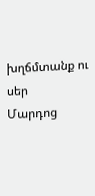խղճմտանք ու սեր
Մարդոց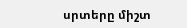սրտերը միշտ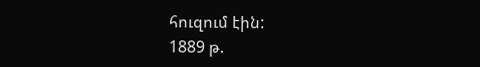հուզում էին:
1889 թ.